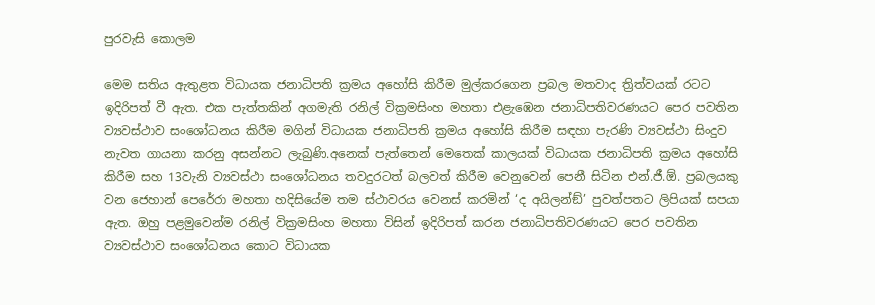පුරවැසි කොලම

මෙම සතිය ඇතුළත විධායක ජනාධිපති ක්‍රමය අහෝසි කිරීම මුල්කරගෙන ප්‍රබල මතවාද ත්‍රිත්වයක් රටට ඉදිරිපත් වී ඇත. එක පැත්තකින් අගමැති රනිල් වික්‍රමසිංහ මහතා එළැඹෙන ජනාධිපතිවරණයට පෙර පවතින ව්‍යවස්ථාව සංශෝධනය කිරීම මගින් විධායක ජනාධිපති ක්‍රමය අහෝසි කිරීම සඳහා පැරණි ව්‍යවස්ථා සිංදුව නැවත ගායනා කරනු අසන්නට ලැබුණි.අනෙක් පැත්තෙන් මෙතෙක් කාලයක් විධායක ජනාධිපති ක්‍රමය අහෝසි කිරීම සහ 13වැනි ව්‍යවස්ථා සංශෝධනය තවදුරටත් බලවත් කිරීම වෙනුවෙන් පෙනී සිටින එන්.ජී.ඕ. ප්‍රබලයකු වන ජෙහාන් පෙරේරා මහතා හදිසියේම තම ස්ථාවරය වෙනස් කරමින් ‘ද අයිලන්ඞ්’ පුවත්පතට ලිපියක් සපයා ඇත. ඔහු පළමුවෙන්ම රනිල් වික්‍රමසිංහ මහතා විසින් ඉදිරිපත් කරන ජනාධිපතිවරණයට පෙර පවතින ව්‍යවස්ථාව සංශෝධනය කොට විධායක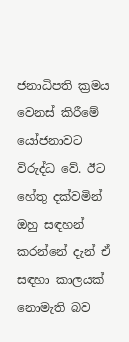ජනාධිපති ක්‍රමය වෙනස් කිරීමේ යෝජනාවට විරුද්ධ වේ. ඊට හේතු දක්වමින් ඔහු සඳහන් කරන්නේ දැන් ඒ සඳහා කාලයක් නොමැති බව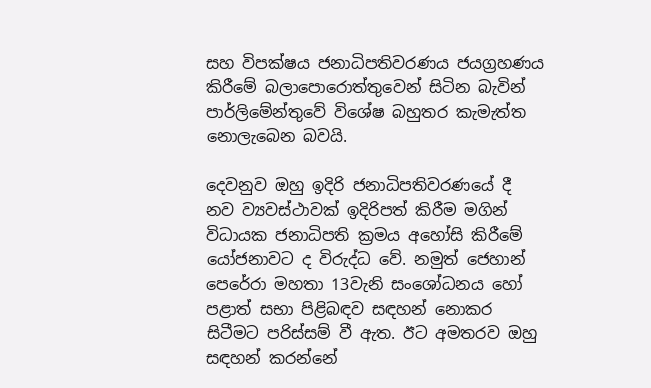සහ විපක්ෂය ජනාධිපතිවරණය ජයග්‍රහණය කිරීමේ බලාපොරොත්තුවෙන් සිටින බැවින් පාර්ලිමේන්තුවේ විශේෂ බහුතර කැමැත්ත නොලැබෙන බවයි.

දෙවනුව ඔහු ඉදිරි ජනාධිපතිවරණයේ දී නව ව්‍යවස්ථාවක් ඉදිරිපත් කිරීම මගින් විධායක ජනාධිපති ක්‍රමය අහෝසි කිරීමේ යෝජනාවට ද විරුද්ධ වේ. නමුත් ජෙහාන් පෙරේරා මහතා 13වැනි සංශෝධනය හෝ පළාත් සභා පිළිබඳව සඳහන් නොකර සිටීමට පරිස්සම් වී ඇත. ඊට අමතරව ඔහු සඳහන් කරන්නේ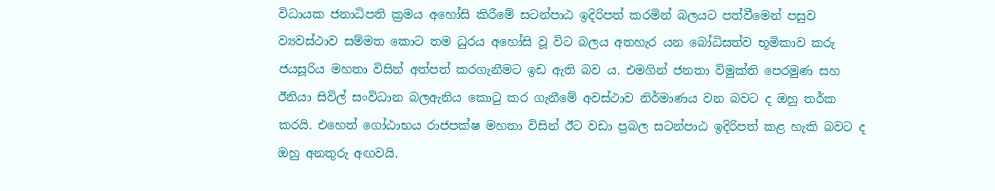විධායක ජනාධිපති ක්‍රමය අහෝසි කිරීමේ සටන්පාඨ ඉදිරිපත් කරමින් බලයට පත්වීමෙන් පසුව ව්‍යවස්ථාව සම්මත කොට තම ධුරය අහෝසි වූ විට බලය අතහැර යන බෝධිසත්ව භූමිකාව කරු ජයසූරිය මහතා විසින් අත්පත් කරගැනීමට ඉඩ ඇති බව ය. එමගින් ජනතා විමුක්ති පෙරමුණ සහ ඊනියා සිවිල් සංවිධාන බලඇනිය කොටු කර ගැනීමේ අවස්ථාව නිර්මාණය වන බවට ද ඔහු තර්ක කරයි. එහෙත් ගෝඨාභය රාජපක්ෂ මහතා විසින් ඊට වඩා ප්‍රබල සටන්පාඨ ඉදිරිපත් කළ හැකි බවට ද ඔහු අනතුරු අඟවයි.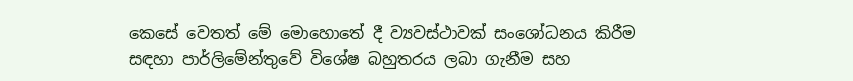කෙසේ වෙතත් මේ මොහොතේ දී ව්‍යවස්ථාවක් සංශෝධනය කිරීම සඳහා පාර්ලිමේන්තුවේ විශේෂ බහුතරය ලබා ගැනීම සහ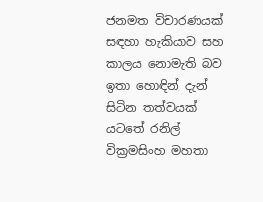ජනමත විචාරණයක් සඳහා හැකියාව සහ කාලය නොමැති බව ඉතා හොඳින් දැන් සිටින තත්වයක් යටතේ රනිල් වික්‍රමසිංහ මහතා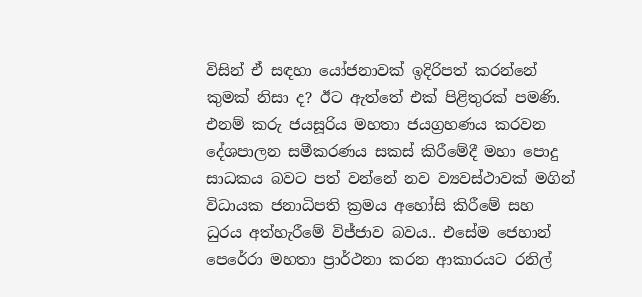විසින් ඒ සඳහා යෝජනාවක් ඉදිරිපත් කරන්නේ කුමක් නිසා ද? ඊට ඇත්තේ එක් පිළිතුරක් පමණි. එනම් කරු ජයසූරිය මහතා ජයග්‍රහණය කරවන දේශපාලන සමීකරණය සකස් කිරීමේදී මහා පොදු සාධකය බවට පත් වන්නේ නව ව්‍යවස්ථාවක් මගින් විධායක ජනාධිපති ක්‍රමය අහෝසි කිරීමේ සහ ධුරය අත්හැරීමේ විජ්ජාව බවය.. එසේම ජෙහාන් පෙරේරා මහතා ප්‍රාර්ථනා කරන ආකාරයට රනිල්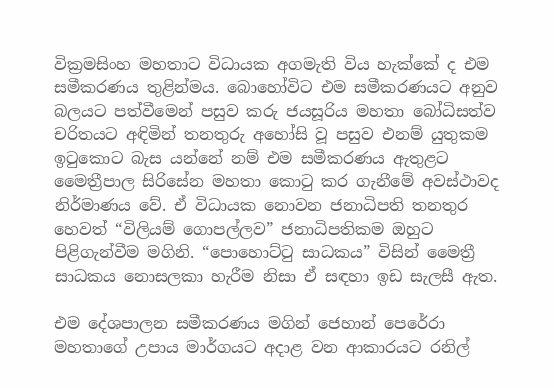වික්‍රමසිංහ මහතාට විධායක අගමැති විය හැක්කේ ද එම සමීකරණය තුළින්මය. බොහෝවිට එම සමීකරණයට අනුව බලයට පත්වීමෙන් පසුව කරු ජයසූරිය මහතා බෝධිසත්ව චරිතයට අඳිමින් තනතුරු අහෝසි වූ පසුව එනම් යුතුකම ඉටුකොට බැස යන්නේ නම් එම සමීකරණය ඇතුළට මෛත්‍රීපාල සිරිසේන මහතා කොටු කර ගැනීමේ අවස්ථාවද නිර්මාණය වේ. ඒ විධායක නොවන ජනාධිපති තනතුර හෙවත් “විලියම් ගොපල්ලව” ජනාධිපතිකම ඔහුට පිළිගැන්වීම මගිනි. “පොහොට්ටු සාධකය” විසින් මෛත්‍රී සාධකය නොසලකා හැරීම නිසා ඒ සඳහා ඉඩ සැලසී ඇත.

එම දේශපාලන සමීකරණය මගින් ජෙහාන් පෙරේරා මහතාගේ උපාය මාර්ගයට අදාළ වන ආකාරයට රනිල්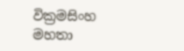වික්‍රමසිංහ මහතා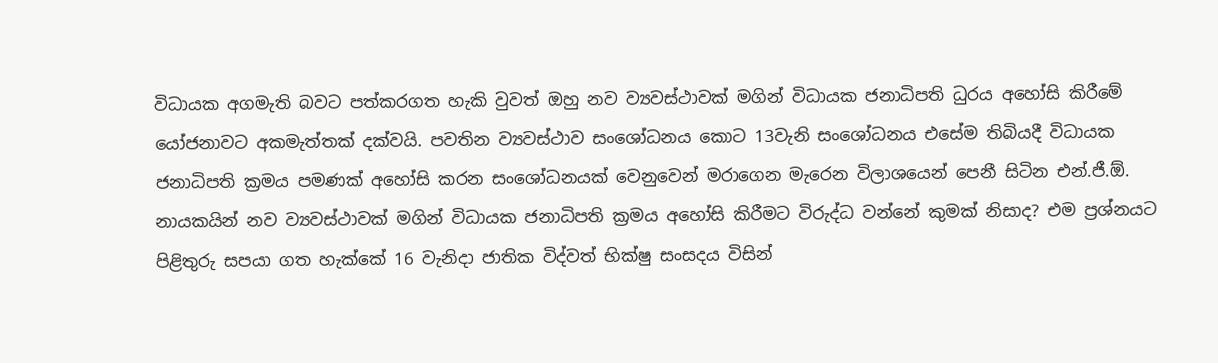විධායක අගමැති බවට පත්කරගත හැකි වුවත් ඔහු නව ව්‍යවස්ථාවක් මගින් විධායක ජනාධිපති ධුරය අහෝසි කිරීමේ යෝජනාවට අකමැත්තක් දක්වයි. පවතින ව්‍යවස්ථාව සංශෝධනය කොට 13වැනි සංශෝධනය එසේම තිබියදී විධායක ජනාධිපති ක්‍රමය පමණක් අහෝසි කරන සංශෝධනයක් වෙනුවෙන් මරාගෙන මැරෙන විලාශයෙන් පෙනී සිටින එන්.ජී.ඕ. නායකයින් නව ව්‍යවස්ථාවක් මගින් විධායක ජනාධිපති ක්‍රමය අහෝසි කිරීමට විරුද්ධ වන්නේ කුමක් නිසාද? එම ප්‍රශ්නයට පිළිතුරු සපයා ගත හැක්කේ 16 වැනිදා ජාතික විද්වත් භික්ෂු සංසදය විසින්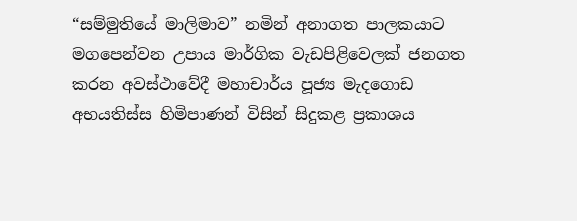“සම්මුතියේ මාලිමාව” නමින් අනාගත පාලකයාට මගපෙන්වන උපාය මාර්ගික වැඩපිළිවෙලක් ජනගත කරන අවස්ථාවේදී මහාචාර්ය පූජ්‍ය මැදගොඩ අභයතිස්ස හිමිපාණන් විසින් සිදුකළ ප්‍රකාශය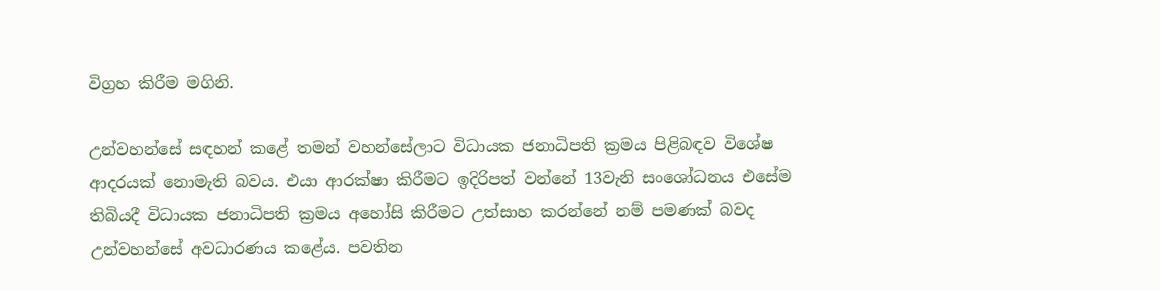විග්‍රහ කිරීම මගිනි.

උන්වහන්සේ සඳහන් කළේ තමන් වහන්සේලාට විධායක ජනාධිපති ක්‍රමය පිළිබඳව විශේෂ ආදරයක් නොමැති බවය. එයා ආරක්ෂා කිරීමට ඉදිරිපත් වන්නේ 13වැනි සංශෝධනය එසේම තිබියදී විධායක ජනාධිපති ක්‍රමය අහෝසි කිරීමට උත්සාහ කරන්නේ නම් පමණක් බවද උන්වහන්සේ අවධාරණය කළේය. පවතින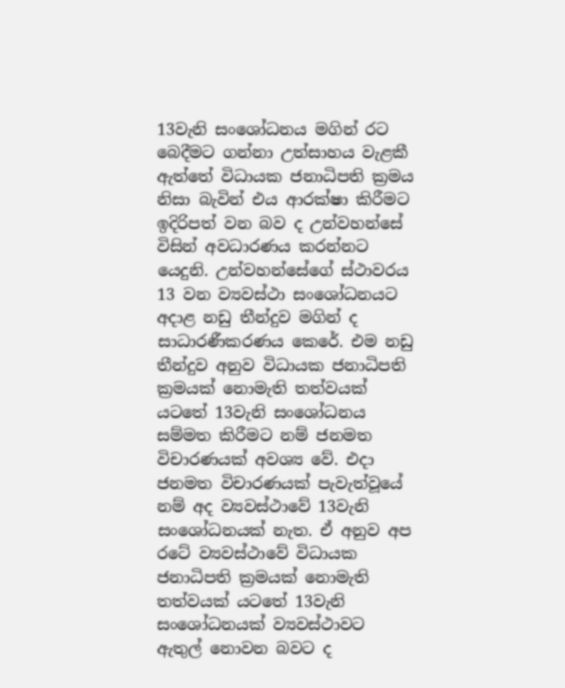13වැනි සංශෝධනය මගින් රට බෙදීමට ගන්නා උත්සාහය වැළකී ඇත්තේ විධායක ජනාධිපති ක්‍රමය නිසා බැවින් එය ආරක්ෂා කිරීමට ඉදිරිපත් වන බව ද උන්වහන්සේ විසින් අවධාරණය කරන්නට යෙදුනි. උන්වහන්සේගේ ස්ථාවරය 13 වන ව්‍යවස්ථා සංශෝධනයට අදාළ නඩු තීන්දුව මගින් ද සාධාරණීකරණය කෙරේ. එම නඩු තීන්දුව අනුව විධායක ජනාධිපති ක්‍රමයක් නොමැති තත්වයක් යටතේ 13වැනි සංශෝධනය සම්මත කිරීමට නම් ජනමත විචාරණයක් අවශ්‍ය වේ. එදා ජනමත විචාරණයක් පැවැත්වූයේ නම් අද ව්‍යවස්ථාවේ 13වැනි සංශෝධනයක් නැත. ඒ අනුව අප රටේ ව්‍යවස්ථාවේ විධායක ජනාධිපති ක්‍රමයක් නොමැති තත්වයක් යටතේ 13වැනි සංශෝධනයක් ව්‍යවස්ථාවට ඇතුල් නොවන බවට ද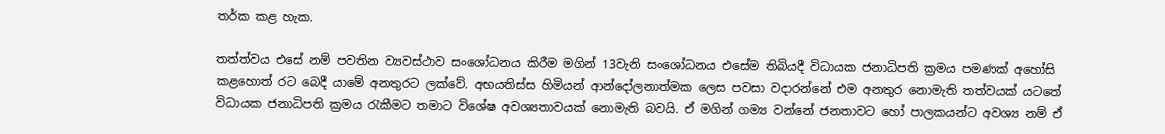තර්ක කළ හැක.

තත්ත්වය එසේ නම් පවතින ව්‍යවස්ථාව සංශෝධනය කිරීම මගින් 13වැනි සංශෝධනය එසේම තිබියදී විධායක ජනාධිපති ක්‍රමය පමණක් අහෝසි කළහොත් රට බෙදී යාමේ අනතුරට ලක්වේ. අභයතිස්ස හිමියන් ආන්දෝලනාත්මක ලෙස පවසා වදාරන්නේ එම අනතුර නොමැති තත්වයක් යටතේ විධායක ජනාධිපති ක්‍රමය රැකීමට තමාට විශේෂ අවශ්‍යතාවයක් නොමැති බවයි. ඒ මගින් ගම්‍ය වන්නේ ජනතාවට හෝ පාලකයන්ට අවශ්‍ය නම් ඒ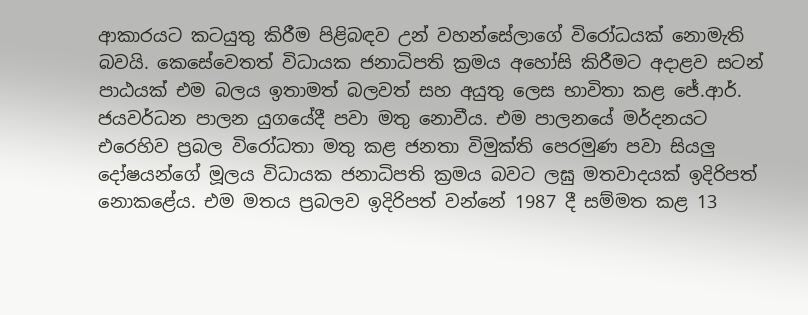ආකාරයට කටයුතු කිරීම පිළිබඳව උන් වහන්සේලාගේ විරෝධයක් නොමැති බවයි. කෙසේවෙතත් විධායක ජනාධිපති ක්‍රමය අහෝසි කිරීමට අදාළව සටන් පාඨයක් එම බලය ඉතාමත් බලවත් සහ අයුතු ලෙස භාවිතා කළ ජේ.ආර්. ජයවර්ධන පාලන යුගයේදී පවා මතු නොවීය. එම පාලනයේ මර්දනයට එරෙහිව ප්‍රබල විරෝධතා මතු කළ ජනතා විමුක්ති පෙරමුණ පවා සියලු දෝෂයන්ගේ මූලය විධායක ජනාධිපති ක්‍රමය බවට ලඝු මතවාදයක් ඉදිරිපත් නොකළේය. එම මතය ප්‍රබලව ඉදිරිපත් වන්නේ 1987 දී සම්මත කළ 13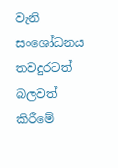වැනි සංශෝධනය තවදුරටත් බලවත් කිරීමේ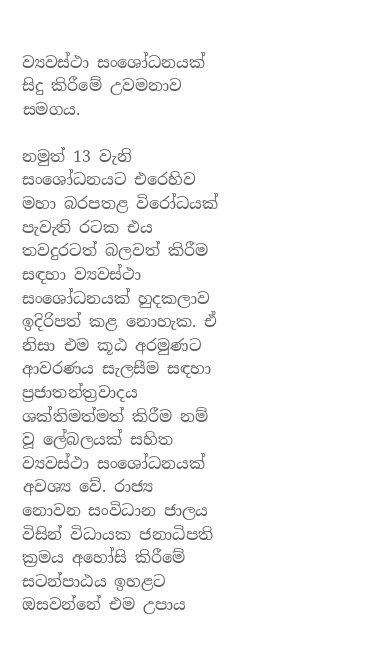ව්‍යවස්ථා සංශෝධනයක් සිදු කිරීමේ උවමනාව සමගය.

නමුත් 13 වැනි සංශෝධනයට එරෙහිව මහා බරපතළ විරෝධයක් පැවැති රටක එය තවදුරටත් බලවත් කිරීම සඳහා ව්‍යවස්ථා සංශෝධනයක් හුදකලාව ඉදිරිපත් කළ නොහැක. ඒ නිසා එම කූඨ අරමුණට ආවරණය සැලසීම සඳහා ප්‍රජාතන්ත්‍රවාදය ශක්තිමත්මත් කිරීම නම් වූ ලේබලයක් සහිත ව්‍යවස්ථා සංශෝධනයක් අවශ්‍ය වේ. රාජ්‍ය නොවන සංවිධාන ජාලය විසින් විධායක ජනාධිපති ක්‍රමය අහෝසි කිරීමේ සටන්පාඨය ඉහළට ඔසවන්නේ එම උපාය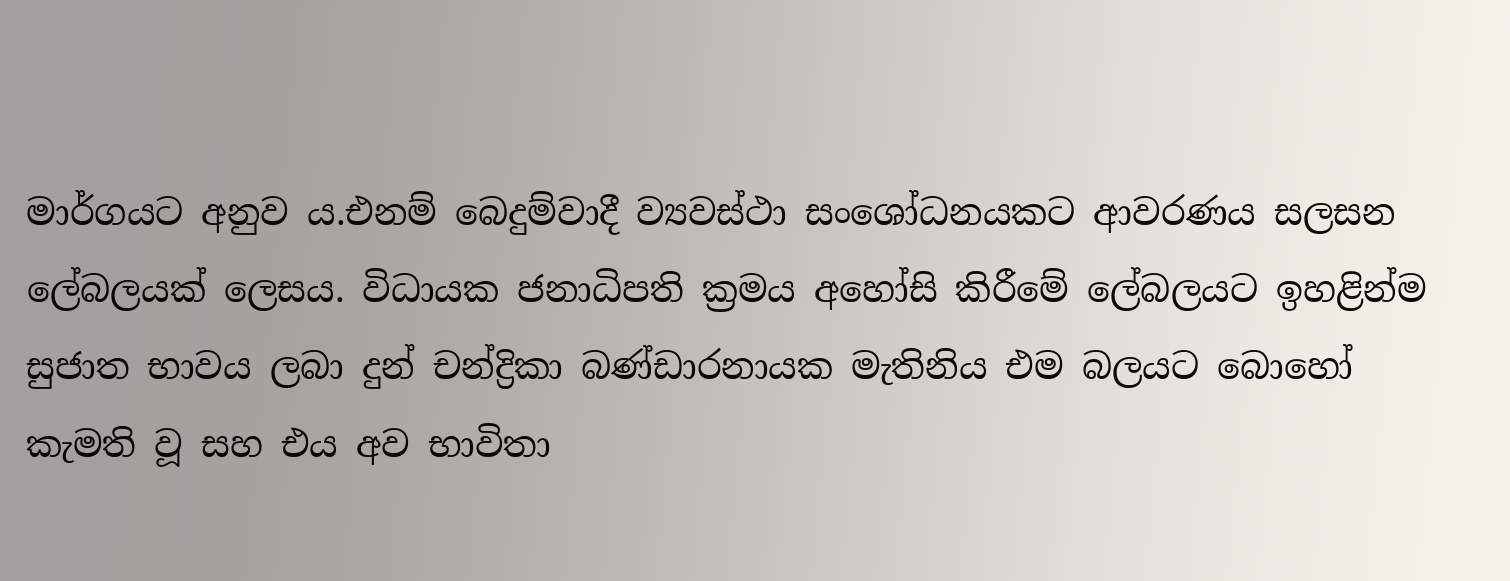මාර්ගයට අනුව ය.එනම් බෙදුම්වාදී ව්‍යවස්ථා සංශෝධනයකට ආවරණය සලසන ලේබලයක් ලෙසය. විධායක ජනාධිපති ක්‍රමය අහෝසි කිරීමේ ලේබලයට ඉහළින්ම සුජාත භාවය ලබා දුන් චන්ද්‍රිකා බණ්ඩාරනායක මැතිනිය එම බලයට බොහෝ කැමති වූ සහ එය අව භාවිතා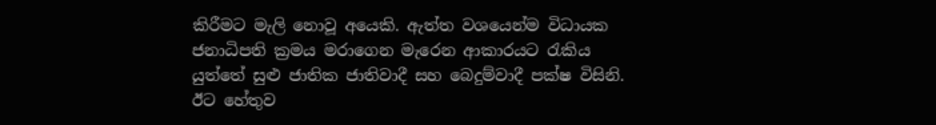කිරීමට මැලි නොවූ අයෙකි. ඇත්ත වශයෙන්ම විධායක ජනාධිපති ක්‍රමය මරාගෙන මැරෙන ආකාරයට රැකිය යුත්තේ සුළු ජාතික ජාතිවාදී සහ බෙදුම්වාදී පක්ෂ විසිනි. ඊට හේතුව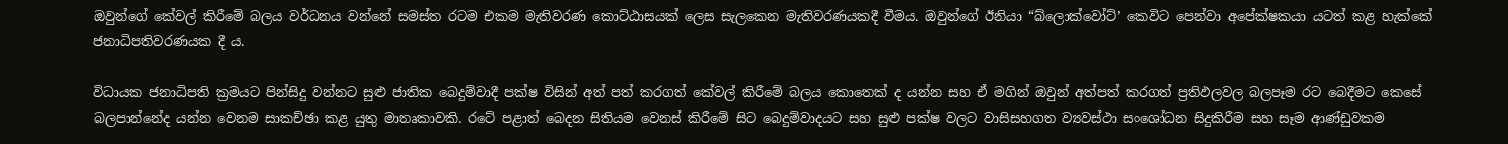ඔවුන්ගේ කේවල් කිරීමේ බලය වර්ධනය වන්නේ සමස්ත රටම එකම මැතිවරණ කොට්ඨාසයක් ලෙස සැලකෙන මැතිවරණයකදී වීමය. ඔවුන්ගේ ඊනියා “බ්ලොක්වෝට්’ කෙවිට පෙන්වා අපේක්ෂකයා යටත් කළ හැක්කේ ජනාධිපතිවරණයක දී ය.

විධායක ජනාධිපති ක්‍රමයට පින්සිදු වන්නට සුළු ජාතික බෙදුම්වාදී පක්ෂ විසින් අත් පත් කරගත් කේවල් කිරීමේ බලය කොතෙක් ද යන්න සහ ඒ මගින් ඔවුන් අත්පත් කරගත් ප්‍රතිඵලවල බලපෑම රට බෙදීමට කෙසේ බලපාන්නේද යන්න වෙනම සාකච්ඡා කළ යුතු මාතෘකාවකි. රටේ පළාත් බෙදන සිතියම වෙනස් කිරීමේ සිට බෙදුම්වාදයට සහ සුළු පක්ෂ වලට වාසිසහගත ව්‍යවස්ථා සංශෝධන සිදුකිරීම සහ සෑම ආණ්ඩුවකම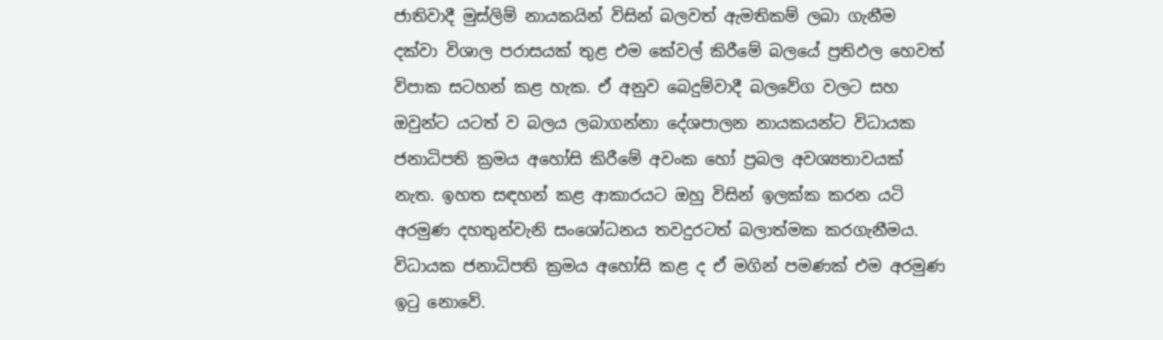ජාතිවාදී මුස්ලිම් නායකයින් විසින් බලවත් ඇමතිකම් ලබා ගැනීම දක්වා විශාල පරාසයක් තුළ එම කේවල් කිරීමේ බලයේ ප්‍රතිඵල හෙවත් විපාක සටහන් කළ හැක. ඒ අනුව බෙදුම්වාදී බලවේග වලට සහ ඔවුන්ට යටත් ව බලය ලබාගන්නා දේශපාලන නායකයන්ට විධායක ජනාධිපති ක්‍රමය අහෝසි කිරීමේ අවංක හෝ ප්‍රබල අවශ්‍යතාවයක් නැත. ඉහත සඳහන් කළ ආකාරයට ඔහු විසින් ඉලක්ක කරන යටි අරමුණ දහතුන්වැනි සංශෝධනය තවදුරටත් බලාත්මක කරගැනීමය. විධායක ජනාධිපති ක්‍රමය අහෝසි කළ ද ඒ මගින් පමණක් එම අරමුණ ඉටු නොවේ.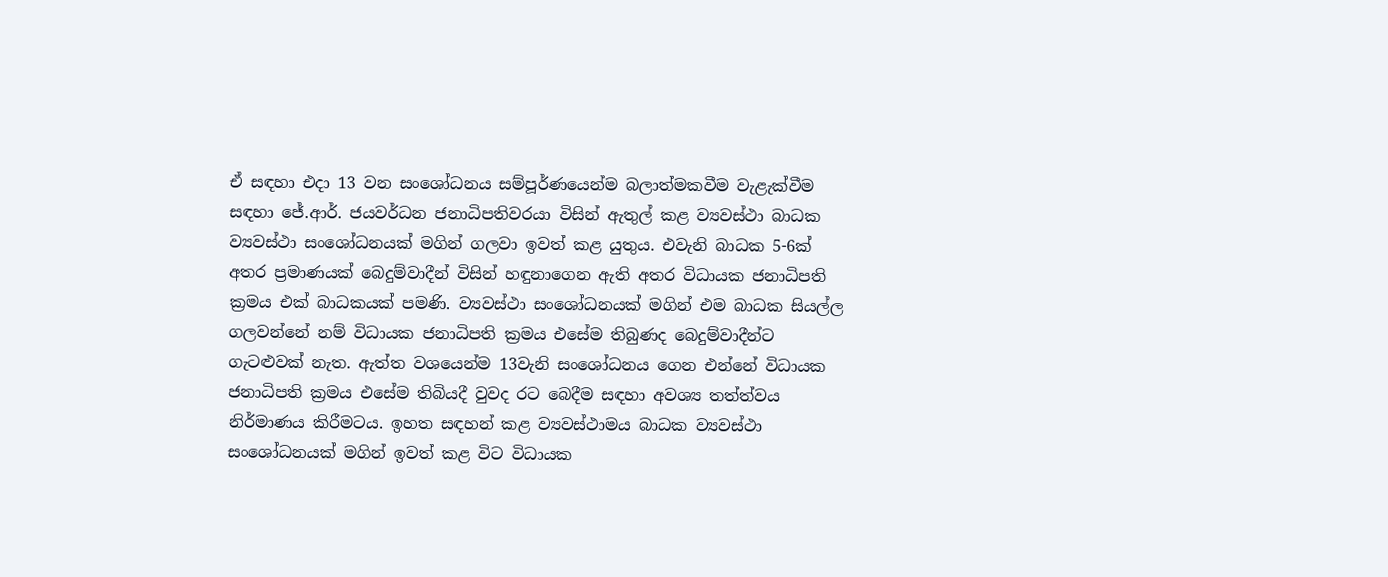ඒ සඳහා එදා 13 වන සංශෝධනය සම්පූර්ණයෙන්ම බලාත්මකවීම වැළැක්වීම සඳහා ජේ.ආර්. ජයවර්ධන ජනාධිපතිවරයා විසින් ඇතුල් කළ ව්‍යවස්ථා බාධක ව්‍යවස්ථා සංශෝධනයක් මගින් ගලවා ඉවත් කළ යුතුය. එවැනි බාධක 5-6ක් අතර ප්‍රමාණයක් බෙදුම්වාදීන් විසින් හඳුනාගෙන ඇති අතර විධායක ජනාධිපති ක්‍රමය එක් බාධකයක් පමණි. ව්‍යවස්ථා සංශෝධනයක් මගින් එම බාධක සියල්ල ගලවන්නේ නම් විධායක ජනාධිපති ක්‍රමය එසේම තිබුණද බෙදුම්වාදීන්ට ගැටළුවක් නැත. ඇත්ත වශයෙන්ම 13වැනි සංශෝධනය ගෙන එන්නේ විධායක ජනාධිපති ක්‍රමය එසේම තිබියදී වුවද රට බෙදීම සඳහා අවශ්‍ය තත්ත්වය නිර්මාණය කිරීමටය. ඉහත සඳහන් කළ ව්‍යවස්ථාමය බාධක ව්‍යවස්ථා සංශෝධනයක් මගින් ඉවත් කළ විට විධායක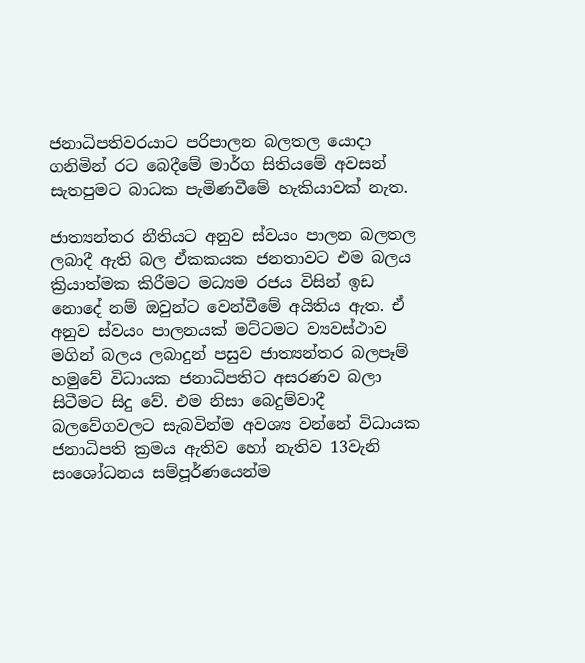ජනාධිපතිවරයාට පරිපාලන බලතල යොදා ගනිමින් රට බෙදීමේ මාර්ග සිතියමේ අවසන් සැතපුමට බාධක පැමිණවීමේ හැකියාවක් නැත.

ජාත්‍යන්තර නීතියට අනුව ස්වයං පාලන බලතල ලබාදී ඇති බල ඒකකයක ජනතාවට එම බලය ක්‍රියාත්මක කිරීමට මධ්‍යම රජය විසින් ඉඩ නොදේ නම් ඔවුන්ට වෙන්වීමේ අයිතිය ඇත. ඒ අනුව ස්වයං පාලනයක් මට්ටමට ව්‍යවස්ථාව මගින් බලය ලබාදුන් පසුව ජාත්‍යන්තර බලපෑම් හමුවේ විධායක ජනාධිපතිට අසරණව බලා සිටීමට සිදු වේ. එම නිසා බෙදුම්වාදී බලවේගවලට සැබවින්ම අවශ්‍ය වන්නේ විධායක ජනාධිපති ක්‍රමය ඇතිව හෝ නැතිව 13වැනි සංශෝධනය සම්පූර්ණයෙන්ම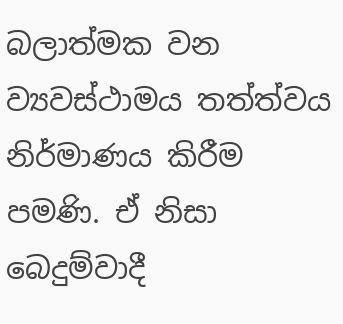බලාත්මක වන ව්‍යවස්ථාමය තත්ත්වය නිර්මාණය කිරීම පමණි. ඒ නිසා බෙදුම්වාදී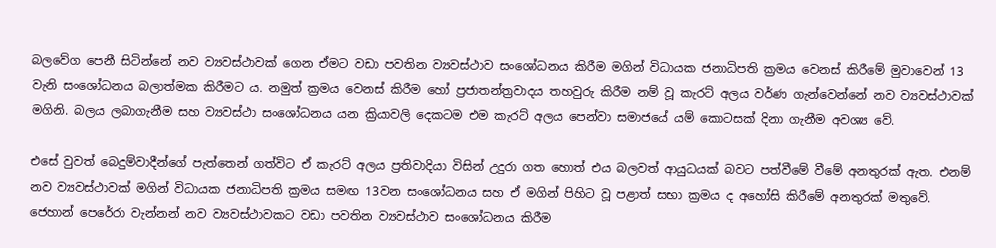බලවේග පෙනී සිටින්නේ නව ව්‍යවස්ථාවක් ගෙන ඒමට වඩා පවතින ව්‍යවස්ථාව සංශෝධනය කිරීම මගින් විධායක ජනාධිපති ක්‍රමය වෙනස් කිරීමේ මුවාවෙන් 13 වැනි සංශෝධනය බලාත්මක කිරීමට ය. නමුත් ක්‍රමය වෙනස් කිරීම හෝ ප්‍රජාතන්ත්‍රවාදය තහවුරු කිරීම නම් වූ කැරට් අලය වර්ණ ගැන්වෙන්නේ නව ව්‍යවස්ථාවක් මගිනි. බලය ලබාගැනීම සහ ව්‍යවස්ථා සංශෝධනය යන ක්‍රියාවලි දෙකටම එම කැරට් අලය පෙන්වා සමාජයේ යම් කොටසක් දිනා ගැනීම අවශ්‍ය වේ.

එසේ වුවත් බෙදුම්වාදීන්ගේ පැත්තෙන් ගත්විට ඒ කැරට් අලය ප්‍රතිවාදියා විසින් උදුරා ගත හොත් එය බලවත් ආයුධයක් බවට පත්වීමේ වීමේ අනතුරක් ඇත. එනම් නව ව්‍යවස්ථාවක් මගින් විධායක ජනාධිපති ක්‍රමය සමඟ 13වන සංශෝධනය සහ ඒ මගින් පිහිට වූ පළාත් සභා ක්‍රමය ද අහෝසි කිරීමේ අනතුරක් මතුවේ. ජෙහාන් පෙරේරා වැන්නන් නව ව්‍යවස්ථාවකට වඩා පවතින ව්‍යවස්ථාව සංශෝධනය කිරීම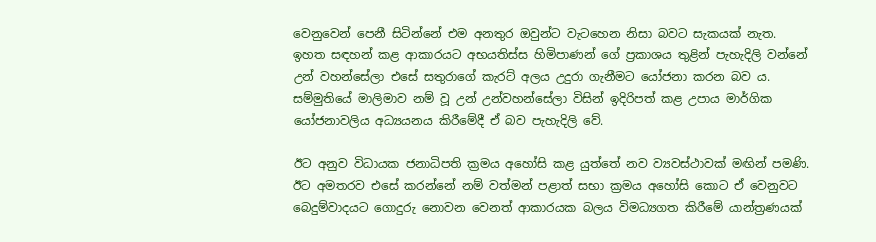වෙනුවෙන් පෙනී සිටින්නේ එම අනතුර ඔවුන්ට වැටහෙන නිසා බවට සැකයක් නැත. ඉහත සඳහන් කළ ආකාරයට අභයතිස්ස හිමිපාණන් ගේ ප්‍රකාශය තුළින් පැහැදිලි වන්නේ උන් වහන්සේලා එසේ සතුරාගේ කැරට් අලය උදුරා ගැනීමට යෝජනා කරන බව ය. සම්මුතියේ මාලිමාව නම් වූ උන් උන්වහන්සේලා විසින් ඉදිරිපත් කළ උපාය මාර්ගික යෝජනාවලිය අධ්‍යයනය කිරීමේදී ඒ බව පැහැදිලි වේ.

ඊට අනුව විධායක ජනාධිපති ක්‍රමය අහෝසි කළ යුත්තේ නව ව්‍යවස්ථාවක් මඟින් පමණි. ඊට අමතරව එසේ කරන්නේ නම් වත්මන් පළාත් සභා ක්‍රමය අහෝසි කොට ඒ වෙනුවට බෙදුම්වාදයට ගොදුරු නොවන වෙනත් ආකාරයක බලය විමධ්‍යගත කිරීමේ යාන්ත්‍රණයක්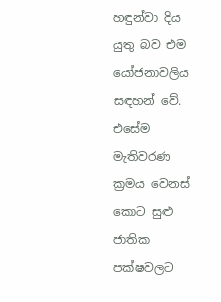හඳුන්වා දිය යුතු බව එම යෝජනාවලිය සඳහන් වේ. එසේම මැතිවරණ ක්‍රමය වෙනස් කොට සුළු ජාතික පක්ෂවලට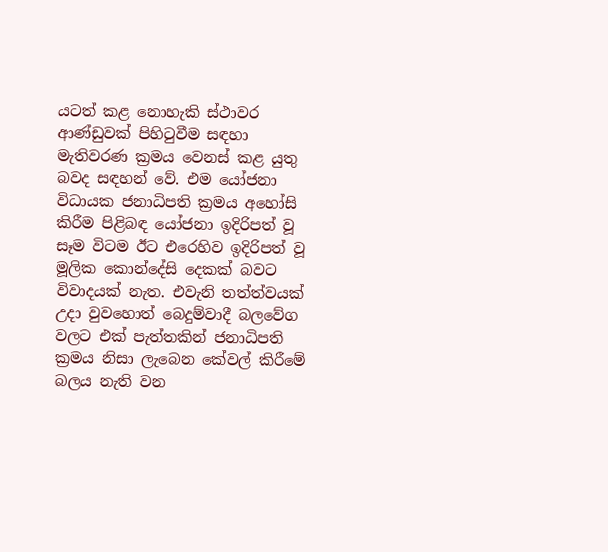යටත් කළ නොහැකි ස්ථාවර ආණ්ඩුවක් පිහිටුවීම සඳහා මැතිවරණ ක්‍රමය වෙනස් කළ යුතු බවද සඳහන් වේ. එම යෝජනා විධායක ජනාධිපති ක්‍රමය අහෝසි කිරීම පිළිබඳ යෝජනා ඉදිරිපත් වූ සෑම විටම ඊට එරෙහිව ඉදිරිපත් වූ මූලික කොන්දේසි දෙකක් බවට විවාදයක් නැත. එවැනි තත්ත්වයක් උදා වුවහොත් බෙදුම්වාදී බලවේග වලට එක් පැත්තකින් ජනාධිපති ක්‍රමය නිසා ලැබෙන කේවල් කිරීමේ බලය නැති වන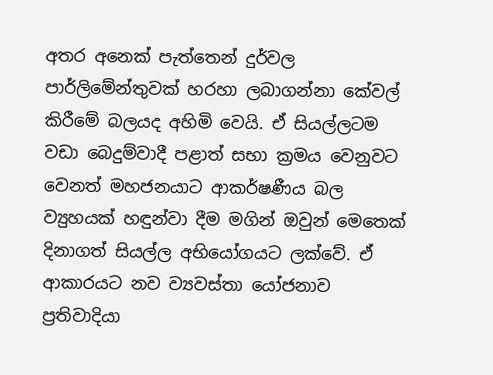අතර අනෙක් පැත්තෙන් දුර්වල පාර්ලිමේන්තුවක් හරහා ලබාගන්නා කේවල් කිරීමේ බලයද අහිමි වෙයි. ඒ සියල්ලටම වඩා බෙදුම්වාදී පළාත් සභා ක්‍රමය වෙනුවට වෙනත් මහජනයාට ආකර්ෂණීය බල ව්‍යුහයක් හඳුන්වා දීම මගින් ඔවුන් මෙතෙක් දිනාගත් සියල්ල අභියෝගයට ලක්වේ. ඒ ආකාරයට නව ව්‍යවස්තා යෝජනාව ප්‍රතිවාදියා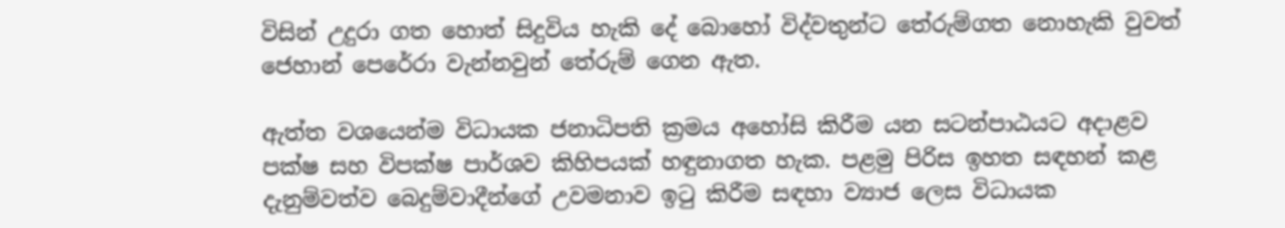විසින් උදුරා ගත හොත් සිදුවිය හැකි දේ බොහෝ විද්වතුන්ට තේරුම්ගත නොහැකි වුවත් ජෙහාන් පෙරේරා වැන්නවුන් තේරුම් ගෙන ඇත.

ඇත්ත වශයෙන්ම විධායක ජනාධිපති ක්‍රමය අහෝසි කිරීම යන සටන්පාඨයට අදාළව පක්ෂ සහ විපක්ෂ පාර්ශව කිහිපයක් හඳුනාගත හැක. පළමු පිරිස ඉහත සඳහන් කළ දැනුම්වත්ව බෙදුම්වාදීන්ගේ උවමනාව ඉටු කිරීම සඳහා ව්‍යාජ ලෙස විධායක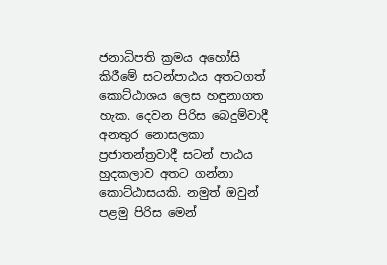ජනාධිපති ක්‍රමය අහෝසි කිරීමේ සටන්පාඨය අතටගත් කොට්ඨාශය ලෙස හඳුනාගත හැක. දෙවන පිරිස බෙදුම්වාදී අනතුර නොසලකා ප්‍රජාතන්ත්‍රවාදී සටන් පාඨය හුදකලාව අතට ගන්නා කොට්ඨාසයකි. නමුත් ඔවුන් පළමු පිරිස මෙන්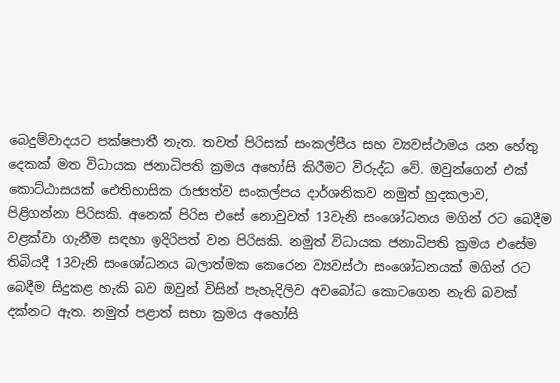බෙදුම්වාදයට පක්ෂපාතී නැත. තවත් පිරිසක් සංකල්පීය සහ ව්‍යවස්ථාමය යන හේතු දෙකක් මත විධායක ජනාධිපති ක්‍රමය අහෝසි කිරීමට විරුද්ධ වේ. ඔවුන්ගෙන් එක් කොට්ඨාසයක් ඓතිහාසික රාජ්‍යත්ව සංකල්පය දාර්ශනිකව නමුත් හුදකලාව, පිළිගන්නා පිරිසකි. අනෙක් පිරිස එසේ නොවුවත් 13වැනි සංශෝධනය මගින් රට බෙදීම වළක්වා ගැනීම සඳහා ඉදිරිපත් වන පිරිසකි. නමුත් විධායක ජනාධිපති ක්‍රමය එසේම තිබියදී 13වැනි සංශෝධනය බලාත්මක කෙරෙන ව්‍යවස්ථා සංශෝධනයක් මගින් රට බෙදීම සිදුකළ හැකි බව ඔවුන් විසින් පැහැදිලිව අවබෝධ කොටගෙන නැති බවක් දක්නට ඇත. නමුත් පළාත් සභා ක්‍රමය අහෝසි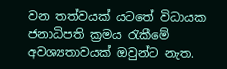වන තත්වයක් යටතේ විධායක ජනාධිපති ක්‍රමය රැකීමේ අවශ්‍යතාවයක් ඔවුන්ට නැත.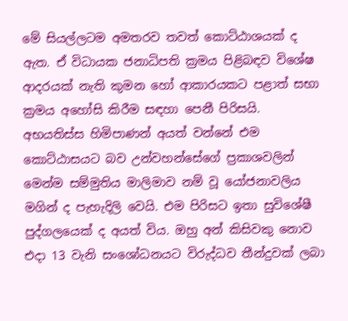මේ සියල්ලටම අමතරව තවත් කොට්ඨාශයක් ද ඇත. ඒ විධායක ජනාධිපති ක්‍රමය පිළිබඳව විශේෂ ආදරයක් නැති කුමන හෝ ආකාරයකට පළාත් සභා ක්‍රමය අහෝසි කිරීම සඳහා පෙනී පිරිසයි. අභයතිස්ස හිමිපාණන් අයත් වන්නේ එම කොට්ඨාසයට බව උන්වහන්සේගේ ප්‍රකාශවලින් මෙන්ම සම්මුතිය මාලිමාව නම් වූ යෝජනාවලිය මගින් ද පැහැදිලි වෙයි. එම පිරිසට ඉතා සුවිශේෂී පුද්ගලයෙක් ද අයත් විය. ඔහු අන් කිසිවකු නොව එදා 13 වැනි සංශෝධනයට විරුද්ධව තීන්දුවක් ලබා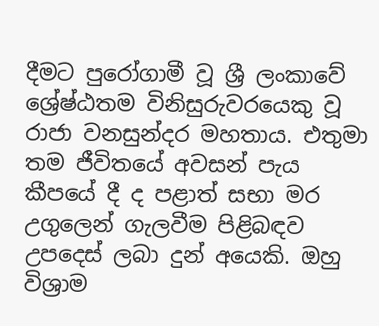දීමට පුරෝගාමී වූ ශ්‍රී ලංකාවේ ශ්‍රේෂ්ඨතම විනිසුරුවරයෙකු වූ රාජා වනසුන්දර මහතාය. එතුමා තම ජීවිතයේ අවසන් පැය කීපයේ දී ද පළාත් සභා මර උගුලෙන් ගැලවීම පිළිබඳව උපදෙස් ලබා දුන් අයෙකි. ඔහු විශ්‍රාම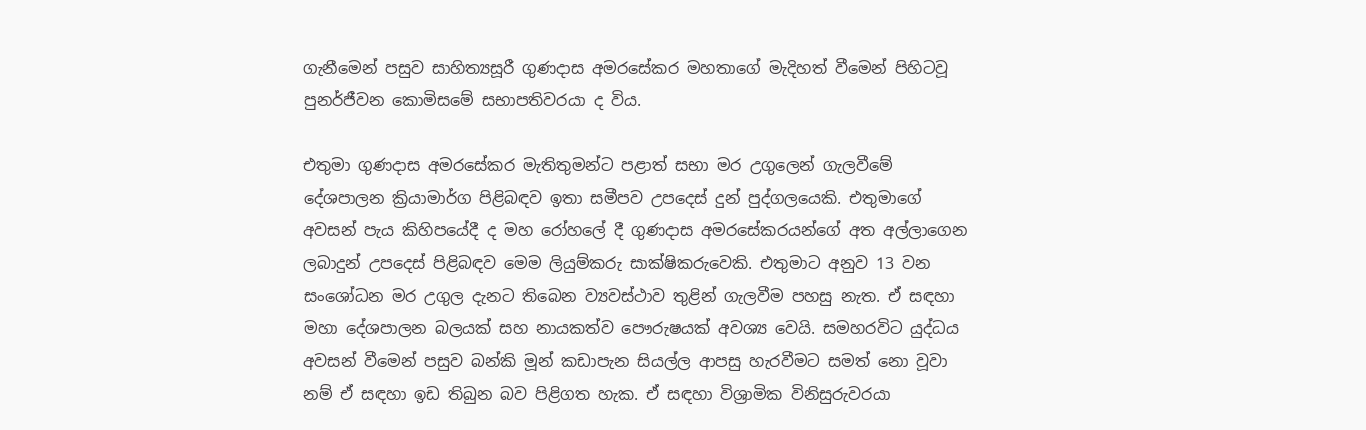ගැනීමෙන් පසුව සාහිත්‍යසූරී ගුණදාස අමරසේකර මහතාගේ මැදිහත් වීමෙන් පිහිටවූ පුනර්ජීවන කොමිසමේ සභාපතිවරයා ද විය.

එතුමා ගුණදාස අමරසේකර මැතිතුමන්ට පළාත් සභා මර උගුලෙන් ගැලවීමේ දේශපාලන ක්‍රියාමාර්ග පිළිබඳව ඉතා සමීපව උපදෙස් දුන් පුද්ගලයෙකි. එතුමාගේ අවසන් පැය කිහිපයේදී ද මහ රෝහලේ දී ගුණදාස අමරසේකරයන්ගේ අත අල්ලාගෙන ලබාදුන් උපදෙස් පිළිබඳව මෙම ලියුම්කරු සාක්ෂිකරුවෙකි. එතුමාට අනුව 13 වන සංශෝධන මර උගුල දැනට තිබෙන ව්‍යවස්ථාව තුළින් ගැලවීම පහසු නැත. ඒ සඳහා මහා දේශපාලන බලයක් සහ නායකත්ව පෞරුෂයක් අවශ්‍ය වෙයි. සමහරවිට යුද්ධය අවසන් වීමෙන් පසුව බන්කි මූන් කඩාපැන සියල්ල ආපසු හැරවීමට සමත් නො වූවා නම් ඒ සඳහා ඉඩ තිබුන බව පිළිගත හැක. ඒ සඳහා විශ්‍රාමික විනිසුරුවරයා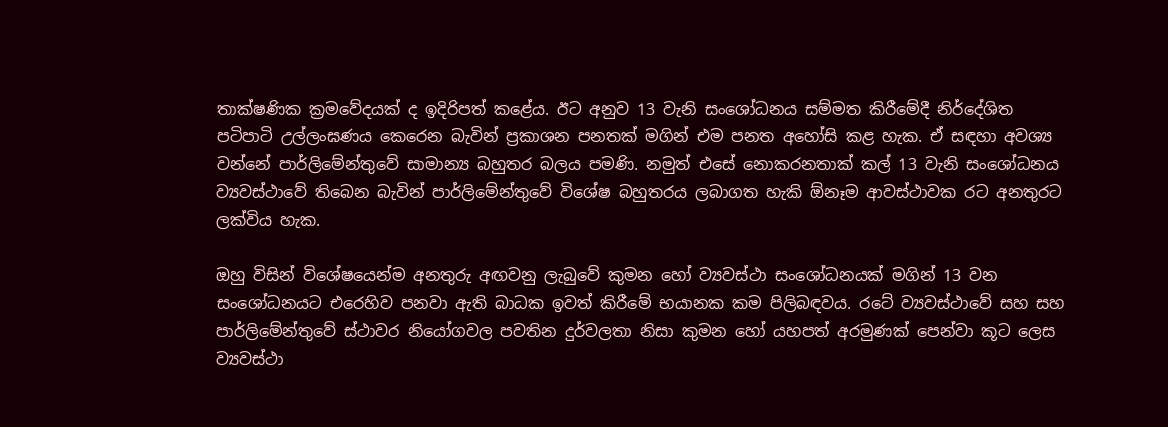තාක්ෂණික ක්‍රමවේදයක් ද ඉදිරිපත් කළේය. ඊට අනුව 13 වැනි සංශෝධනය සම්මත කිරීමේදී නිර්දේශිත පටිපාටි උල්ලංඝණය කෙරෙන බැවින් ප්‍රකාශන පනතක් මගින් එම පනත අහෝසි කළ හැක. ඒ සඳහා අවශ්‍ය වන්නේ පාර්ලිමේන්තුවේ සාමාන්‍ය බහුතර බලය පමණි. නමුත් එසේ නොකරනතාක් කල් 13 වැනි සංශෝධනය ව්‍යවස්ථාවේ තිබෙන බැවින් පාර්ලිමේන්තුවේ විශේෂ බහුතරය ලබාගත හැකි ඕනෑම ආවස්ථාවක රට අනතුරට ලක්විය හැක.

ඔහු විසින් විශේෂයෙන්ම අනතුරු අඟවනු ලැබුවේ කුමන හෝ ව්‍යවස්ථා සංශෝධනයක් මගින් 13 වන සංශෝධනයට එරෙහිව පනවා ඇති බාධක ඉවත් කිරීමේ භයානක කම පිලිබඳවය. රටේ ව්‍යවස්ථාවේ සහ සහ පාර්ලිමේන්තුවේ ස්ථාවර නියෝගවල පවතින දුර්වලතා නිසා කුමන හෝ යහපත් අරමුණක් පෙන්වා කූට ලෙස ව්‍යවස්ථා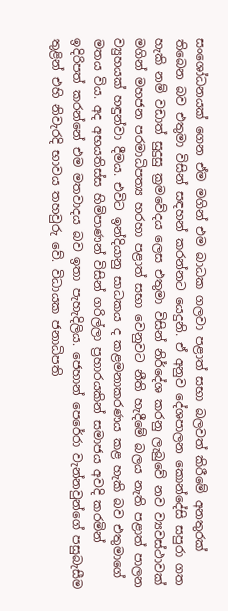සංශෝධනයක් ගෙන ඒම මගින් එම බාධක ගලවා පළාත් සභා බලවත් කිරීමේ අනතුරක් තිබෙන බව එතුමා විසින් සඳහන් කරන්නට යෙදුනි. ඒ අනුව දේශපාලන කොන්දේසි සපුරා ගත හැකි නම් වඩාත් සුදුසු ක්‍රමවේදය ලෙස එතුමා විසින් නිර්දේශ කරනු ලැබුවේ නව ව්‍යවස්ථාවක් මගින් මහජන පරමාධිපත්‍ය හරහා පළාත් සභා වෙනුවට නීති හැදීමේ බලය නැති පළාත් පාලන ව්‍යුහයක් හඳුන්වා දීමය. එවිට ඉන්දියානු සාධකය ද කළමනාකරණය කළ හැකි බව එතුමාගේ මතය විය. අද අභයතිස්ස හිමිපාණන් විසින් ගරිල්ලා ප්‍රහාරයකින් සමාජය අවදි කරමින් ඉදිරිපත් කරන්නේ එම මතවාදය බව ඉතා පැහැදිලිය. ජෙහාන් පෙරේරා වැන්නවුන්ගේ පසුබැසීම තුළින් එහි නිවැරදි භාවය තහවුරු වේ. විධායක ජනාධිපති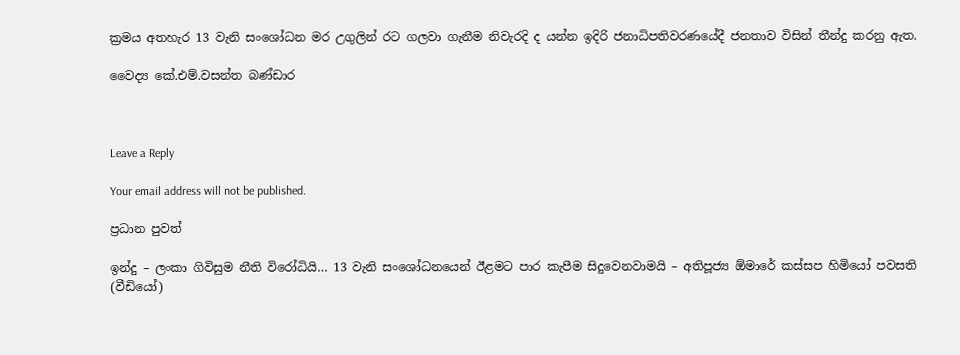ක්‍රමය අතහැර 13 වැනි සංශෝධන මර උගුලින් රට ගලවා ගැනීම නිවැරදි ද යන්න ඉදිරි ජනාධිපතිවරණයේදී ජනතාව විසින් තීන්දු කරනු ඇත.

වෛද්‍ය කේ.එම්.වසන්ත බණ්ඩාර



Leave a Reply

Your email address will not be published.

ප්‍රධාන පුවත්

ඉන්දු – ලංකා ගිවිසුම නීති විරෝධියි… 13 වැනි සංශෝධනයෙන් ඊළමට පාර කැපීම සිදුවෙනවාමයි – අතිපූජ්‍ය ඕමාරේ කස්සප හිමියෝ පවසති (වීඩියෝ)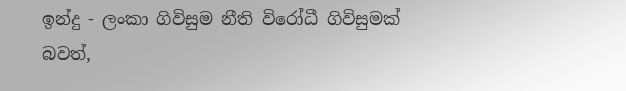ඉන්දු - ලංකා ගිවිසුම නීති විරෝධී ගිවිසුමක් බවත්,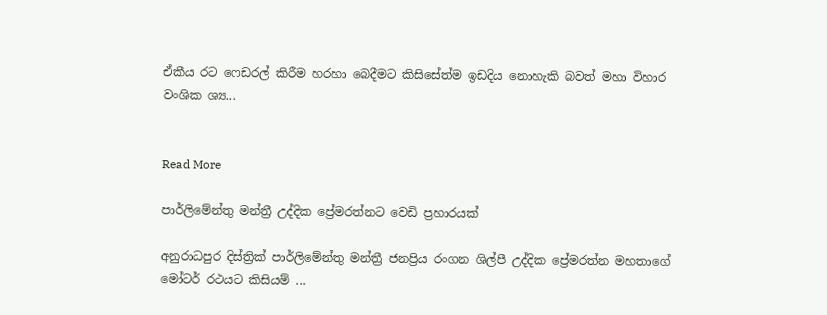ඒකීය රට ෆෙඩරල් කිරීම හරහා බෙදීමට කිසිසේත්ම ඉඩදිය නොහැකි බවත් මහා විහාර වංශික ශ්‍ය...


Read More

පාර්ලිමේන්තු මන්ත්‍රී උද්දික ප්‍රේමරත්නට වෙඩි ප්‍රහාරයක්

අනුරාධපුර දිස්ත්‍රික් පාර්ලිමේන්තු මන්ත්‍රී ජනප්‍රිය රංගන ශිල්පී උද්දික ප්‍රේමරත්න මහතාගේ මෝටර් රථයට කිසියම් ...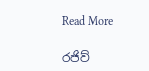Read More

රජිව්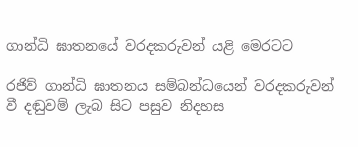ගාන්ධි ඝාතනයේ වරදකරුවන් යළි මෙරටට

රජිව් ගාන්ධි ඝාතනය සම්බන්ධයෙන් වරදකරුවන් වී දඬුවම් ලැබ සිට පසුව නිදහස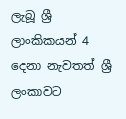ලැබූ ශ්‍රී ලාංකිකයන් 4 දෙනා නැවතත් ශ්‍රී ලංකාවට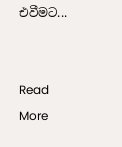එවීමට...


Read More